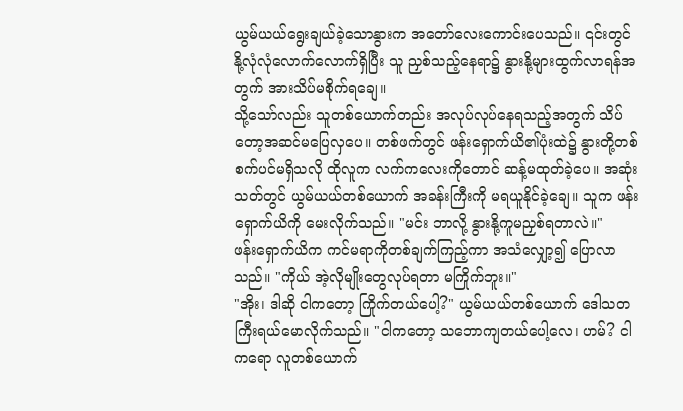ယွမ်ယယ်ရွေးချယ်ခဲ့သောနွားက အတော်လေးကောင်းပေသည်။ ၎င်းတွင် နို့လုံလုံလောက်လောက်ရှိပြီး သူ ညှစ်သည့်နေရာ၌ နွားနို့များထွက်လာရန်အတွက် အားသိပ်မစိုက်ရချေ။
သို့သော်လည်း သူတစ်ယောက်တည်း အလုပ်လုပ်နေရသည့်အတွက် သိပ်တော့အဆင်မပြေလှပေ။ တစ်ဖက်တွင် ဖန်းရှောက်ယိ၏ပုံးထဲ၌ နွားတို့တစ်စက်ပင်မရှိသလို ထိုလူက လက်ကလေးကိုတောင် ဆန့်မထုတ်ခဲ့ပေ။ အဆုံးသတ်တွင် ယွမ်ယယ်တစ်ယောက် အခန်းကြီးကို မရယူနိုင်ခဲ့ချေ။ သူက ဖန်းရှောက်ယိကို မေးလိုက်သည်။ "မင်း ဘာလို့ နွားနို့ကူမညှစ်ရတာလဲ။"
ဖန်းရှောက်ယိက ကင်မရာကိုတစ်ချက်ကြည့်ကာ အသံလျှော့၍ ပြောလာသည်။ "ကိုယ် အဲ့လိုမျိုးတွေလုပ်ရတာ မကြိုက်ဘူး။"
"အိုး၊ ဒါဆို ငါကတော့ ကြိုက်တယ်ပေါ့?" ယွမ်ယယ်တစ်ယောက် ဒေါသတကြီးရယ်မောလိုက်သည်။ "ငါကတော့ သဘောကျတယ်ပေါ့လေ၊ ဟမ်? ငါကရော လူတစ်ယောက်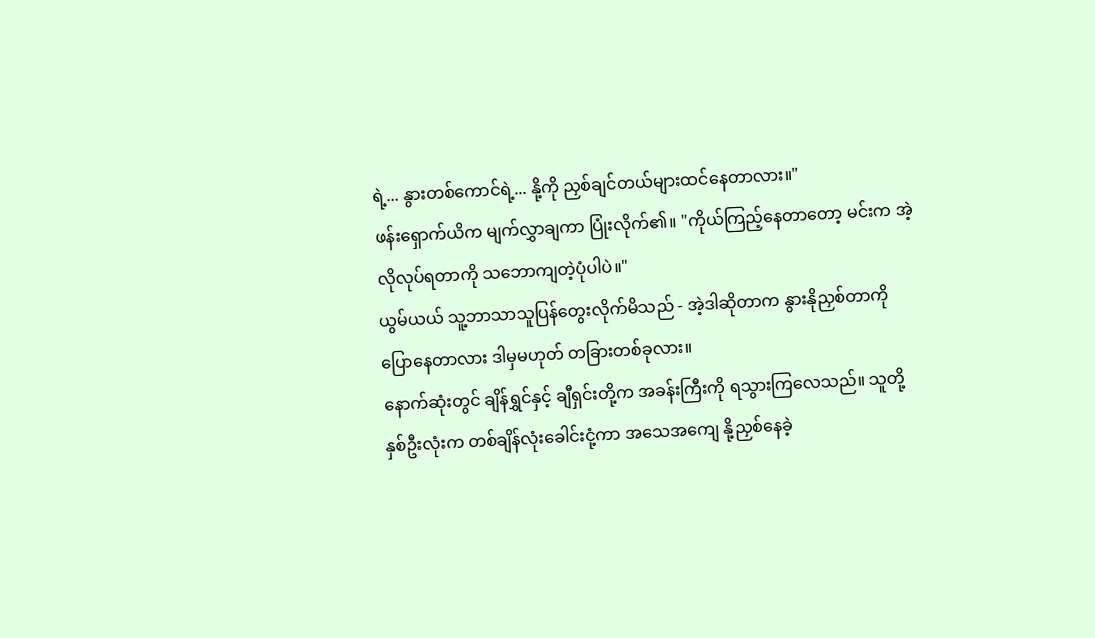ရဲ့... နွားတစ်ကောင်ရဲ့... နို့ကို ညှစ်ချင်တယ်များထင်နေတာလား။"
ဖန်းရှောက်ယိက မျက်လွှာချကာ ပြုံးလိုက်၏။ "ကိုယ်ကြည့်နေတာတော့ မင်းက အဲ့လိုလုပ်ရတာကို သဘောကျတဲ့ပုံပါပဲ။"
ယွမ်ယယ် သူ့ဘာသာသူပြန်တွေးလိုက်မိသည် - အဲ့ဒါဆိုတာက နွားနိုညှစ်တာကိုပြောနေတာလား ဒါမှမဟုတ် တခြားတစ်ခုလား။
နောက်ဆုံးတွင် ချိန်ရွှင်နှင့် ချီရှင်းတို့က အခန်းကြီးကို ရသွားကြလေသည်။ သူတို့နှစ်ဦးလုံးက တစ်ချိန်လုံးခေါင်းငုံ့ကာ အသေအကျေ နို့ညှစ်နေခဲ့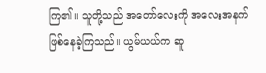ကြ၏။ သူတို့သည် အတော်လေးကို အလေးအနက်ဖြစ်နေခဲ့ကြသည်။ ယွမ်ယယ်က ဆူ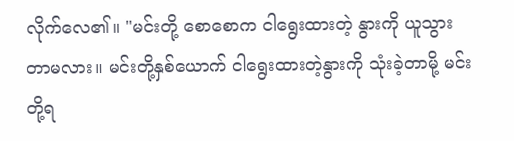လိုက်လေ၏။ "မင်းတို့ စောစောက ငါရွေးထားတဲ့ နွားကို ယူသွားတာမလား။ မင်းတို့နှစ်ယောက် ငါရွေးထားတဲ့နွားကို သုံးခဲ့တာမို့ မင်းတို့ရ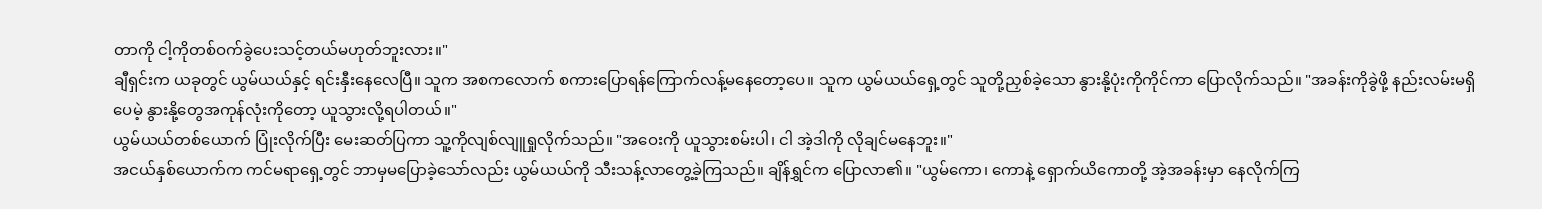တာကို ငါ့ကိုတစ်ဝက်ခွဲပေးသင့်တယ်မဟုတ်ဘူးလား။"
ချီရှင်းက ယခုတွင် ယွမ်ယယ်နှင့် ရင်းနှီးနေလေပြီ။ သူက အစကလောက် စကားပြောရန်ကြောက်လန့်မနေတော့ပေ။ သူက ယွမ်ယယ်ရှေ့တွင် သူတို့ညှစ်ခဲ့သော နွားနို့ပုံးကိုကိုင်ကာ ပြောလိုက်သည်။ "အခန်းကိုခွဲဖို့ နည်းလမ်းမရှိပေမဲ့ နွားနို့တွေအကုန်လုံးကိုတော့ ယူသွားလို့ရပါတယ်။"
ယွမ်ယယ်တစ်ယောက် ပြုံးလိုက်ပြီး မေးဆတ်ပြကာ သူ့ကိုလျစ်လျူရှုလိုက်သည်။ "အဝေးကို ယူသွားစမ်းပါ၊ ငါ အဲ့ဒါကို လိုချင်မနေဘူး။"
အငယ်နှစ်ယောက်က ကင်မရာရှေ့တွင် ဘာမှမပြောခဲ့သော်လည်း ယွမ်ယယ်ကို သီးသန့်လာတွေ့ခဲ့ကြသည်။ ချိန်ရွှင်က ပြောလာ၏။ "ယွမ်ကော၊ ကောနဲ့ ရှောက်ယိကောတို့ အဲ့အခန်းမှာ နေလိုက်ကြ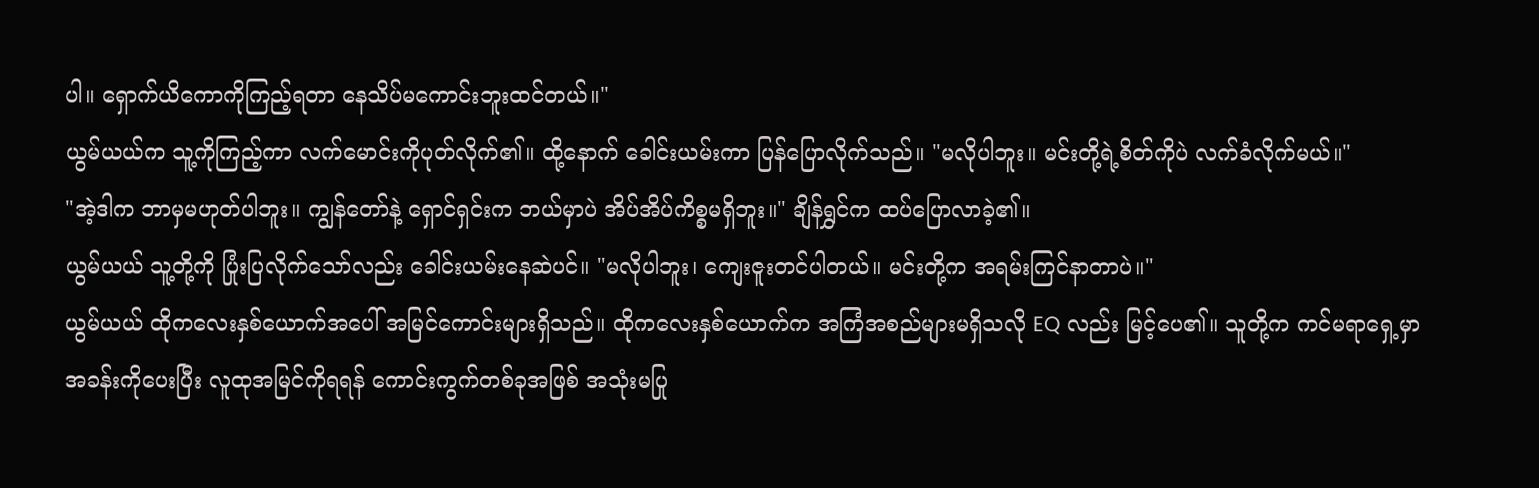ပါ။ ရှောက်ယိကောကိုကြည့်ရတာ နေသိပ်မကောင်းဘူးထင်တယ်။"
ယွမ်ယယ်က သူ့ကိုကြည့်ကာ လက်မောင်းကိုပုတ်လိုက်၏။ ထို့နောက် ခေါင်းယမ်းကာ ပြန်ပြောလိုက်သည်။ "မလိုပါဘူး။ မင်းတို့ရဲ့စိတ်ကိုပဲ လက်ခံလိုက်မယ်။"
"အဲ့ဒါက ဘာမှမဟုတ်ပါဘူး။ ကျွန်တော်နဲ့ ရှောင်ရှင်းက ဘယ်မှာပဲ အိပ်အိပ်ကိစ္စမရှိဘူး။" ချိန်ရွှင်က ထပ်ပြောလာခဲ့၏။
ယွမ်ယယ် သူ့တို့ကို ပြုံးပြလိုက်သော်လည်း ခေါင်းယမ်းနေဆဲပင်။ "မလိုပါဘူး၊ ကျေးဇူးတင်ပါတယ်။ မင်းတို့က အရမ်းကြင်နာတာပဲ။"
ယွမ်ယယ် ထိုကလေးနှစ်ယောက်အပေါ် အမြင်ကောင်းများရှိသည်။ ထိုကလေးနှစ်ယောက်က အကြံအစည်များမရှိသလို EQ လည်း မြင့်ပေ၏။ သူတို့က ကင်မရာရှေ့မှာ အခန်းကိုပေးပြီး လူထုအမြင်ကိုရရန် ကောင်းကွက်တစ်ခုအဖြစ် အသုံးမပြု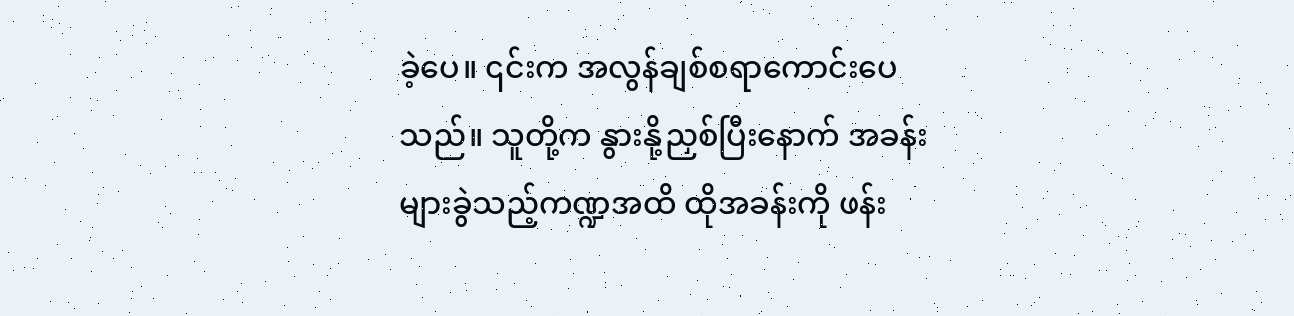ခဲ့ပေ။ ၎င်းက အလွန်ချစ်စရာကောင်းပေသည်။ သူတို့က နွားနို့ညှစ်ပြီးနောက် အခန်းများခွဲသည့်ကဏ္ဍအထိ ထိုအခန်းကို ဖန်း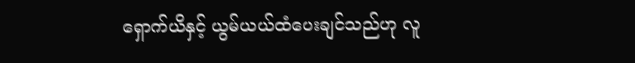ရှောက်ယိနှင့် ယွမ်ယယ်ထံပေးချင်သည်ဟု လူ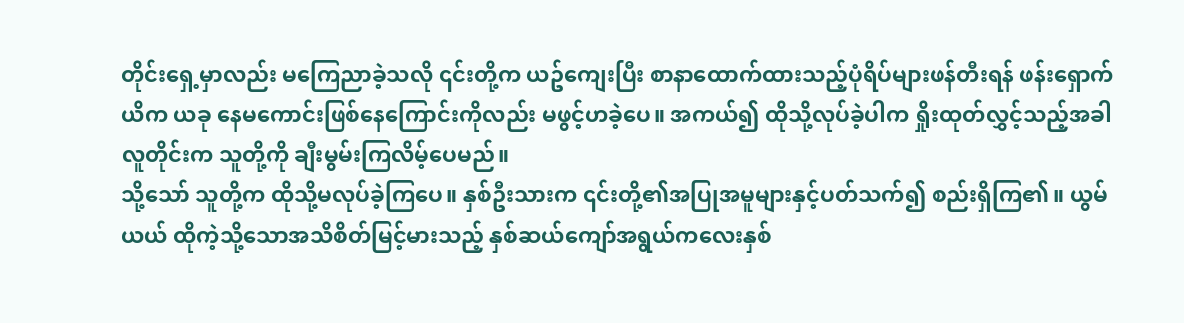တိုင်းရှေ့မှာလည်း မကြေညာခဲ့သလို ၎င်းတို့က ယဥ်ကျေးပြီး စာနာထောက်ထားသည့်ပုံရိပ်များဖန်တီးရန် ဖန်းရှောက်ယိက ယခု နေမကောင်းဖြစ်နေကြောင်းကိုလည်း မဖွင့်ဟခဲ့ပေ။ အကယ်၍ ထိုသို့လုပ်ခဲ့ပါက ရှိုးထုတ်လွှင့်သည့်အခါ လူတိုင်းက သူတို့ကို ချီးမွမ်းကြလိမ့်ပေမည်။
သို့သော် သူတို့က ထိုသို့မလုပ်ခဲ့ကြပေ။ နှစ်ဦးသားက ၎င်းတို့၏အပြုအမူများနှင့်ပတ်သက်၍ စည်းရှိကြ၏။ ယွမ်ယယ် ထိုကဲ့သို့သောအသိစိတ်မြင့်မားသည့် နှစ်ဆယ်ကျော်အရွယ်ကလေးနှစ်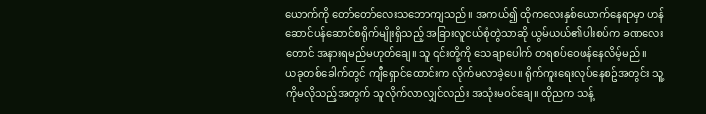ယောက်ကို တော်တော်လေးသဘောကျသည်။ အကယ်၍ ထိုကလေးနှစ်ယောက်နေရာမှာ ဟန်ဆောင်ပန်ဆောင်စရိုက်မျိုးရှိသည့် အခြားလူငယ်စုံတွဲသာဆို ယွမ်ယယ်၏ပါးစပ်က ခဏလေးတောင် အနားရမည်မဟုတ်ချေ။ သူ ၎င်းတို့ကို သေချာပေါက် တရစပ်ဝေဖန်နေလိမ့်မည်။
ယခုတစ်ခေါက်တွင် ကျီရှောင်ထောင်းက လိုက်မလာခဲ့ပေ။ ရိုက်ကူးရေးလုပ်နေစဥ်အတွင်း သူ့ကိုမလိုသည့်အတွက် သူလိုက်လာလျှင်လည်း အသုံးမဝင်ချေ။ ထိုညက သန့်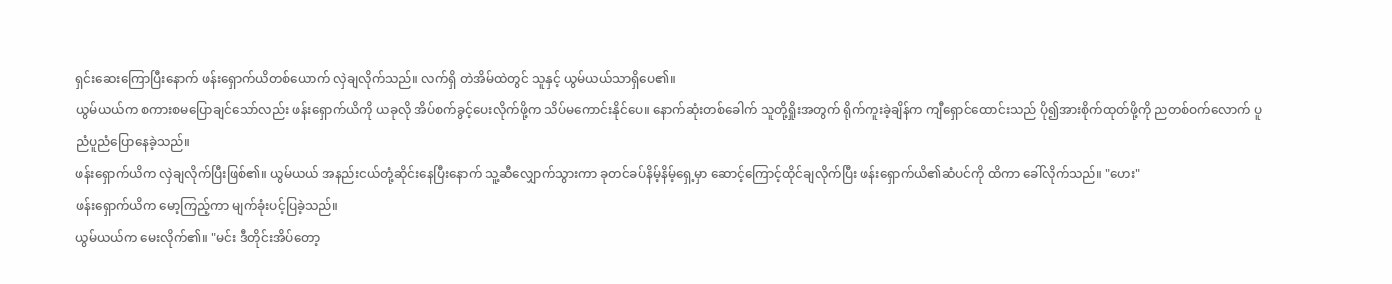ရှင်းဆေးကြောပြီးနောက် ဖန်းရှောက်ယိတစ်ယောက် လှဲချလိုက်သည်။ လက်ရှိ တဲအိမ်ထဲတွင် သူနှင့် ယွမ်ယယ်သာရှိပေ၏။
ယွမ်ယယ်က စကားစမပြောချင်သော်လည်း ဖန်းရှောက်ယိကို ယခုလို အိပ်စက်ခွင့်ပေးလိုက်ဖို့က သိပ်မကောင်းနိုင်ပေ။ နောက်ဆုံးတစ်ခေါက် သူတို့ရှိုးအတွက် ရိုက်ကူးခဲ့ချိန်က ကျီရှောင်ထောင်းသည် ပို၍အားစိုက်ထုတ်ဖို့ကို ညတစ်ဝက်လောက် ပူညံပူညံပြောနေခဲ့သည်။
ဖန်းရှောက်ယိက လှဲချလိုက်ပြီးဖြစ်၏။ ယွမ်ယယ် အနည်းငယ်တုံ့ဆိုင်းနေပြီးနောက် သူ့ဆီလျှောက်သွားကာ ခုတင်ခပ်နိမ့်နိမ့်ရှေ့မှာ ဆောင့်ကြောင့်ထိုင်ချလိုက်ပြီး ဖန်းရှောက်ယိ၏ဆံပင်ကို ထိကာ ခေါ်လိုက်သည်။ "ဟေး"
ဖန်းရှောက်ယိက မော့ကြည့်ကာ မျက်ခုံးပင့်ပြခဲ့သည်။
ယွမ်ယယ်က မေးလိုက်၏။ "မင်း ဒီတိုင်းအိပ်တော့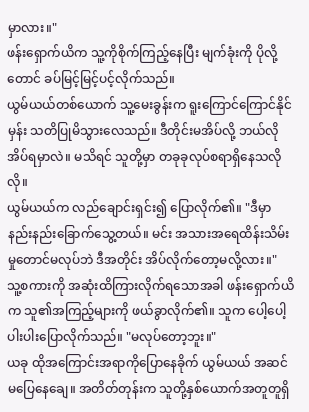မှာလား။"
ဖန်းရှောက်ယိက သူ့ကိုစိုက်ကြည့်နေပြီး မျက်ခုံးကို ပိုလို့တောင် ခပ်မြင့်မြင့်ပင့်လိုက်သည်။
ယွမ်ယယ်တစ်ယောက် သူ့မေးခွန်းက ရူးကြောင်ကြောင်နိုင်မှန်း သတိပြုမိသွားလေသည်။ ဒီတိုင်းမအိပ်လို့ ဘယ်လိုအိပ်ရမှာလဲ။ မသိရင် သူတို့မှာ တခုခုလုပ်စရာရှိနေသလိုလို။
ယွမ်ယယ်က လည်ချောင်းရှင်း၍ ပြောလိုက်၏။ "ဒီမှာ နည်းနည်းခြောက်သွေ့တယ်။ မင်း အသားအရေထိန်းသိမ်းမှုတောင်မလုပ်ဘဲ ဒီအတိုင်း အိပ်လိုက်တော့မလို့လား။"
သူ့စကားကို အဆုံးထိကြားလိုက်ရသောအခါ ဖန်းရှောက်ယိက သူ၏အကြည့်များကို ဖယ်ခွာလိုက်၏။ သူက ပေါ့ပေါ့ပါးပါးပြောလိုက်သည်။ "မလုပ်တော့ဘူး။"
ယခု ထိုအကြောင်းအရာကိုပြောနေခိုက် ယွမ်ယယ် အဆင်မပြေနေချေ။ အတိတ်တုန်းက သူတို့နှစ်ယောက်အတူတူရှိ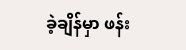ခဲ့ချိန်မှာ ဖန်း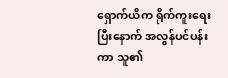ရှောက်ယိက ရိုက်ကူးရေးပြီးနောက် အလွန်ပင်ပန်းကာ သူ၏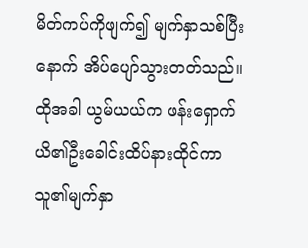မိတ်ကပ်ကိုဖျက်၍ မျက်နှာသစ်ပြီးနောက် အိပ်ပျော်သွားတတ်သည်။ ထိုအခါ ယွမ်ယယ်က ဖန်းရှောက်ယိ၏ဦးခေါင်းထိပ်နားထိုင်ကာ သူ၏မျက်နှာ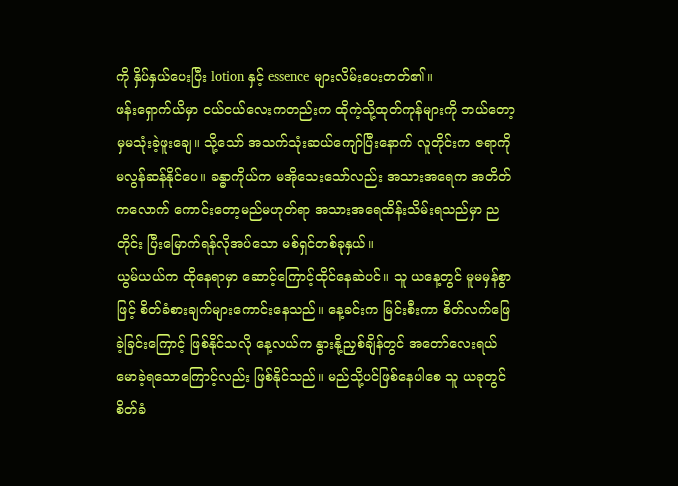ကို နှိပ်နှယ်ပေးပြီး lotion နှင့် essence များလိမ်းပေးတတ်၏။
ဖန်းရှောက်ယိမှာ ငယ်ငယ်လေးကတည်းက ထိုကဲ့သို့ထုတ်ကုန်များကို ဘယ်တော့မှမသုံးခဲ့ဖူးချေ။ သို့သော် အသက်သုံးဆယ်ကျော်ပြီးနောက် လူတိုင်းက ဇရာကို မလွန်ဆန်နိုင်ပေ။ ခန္ဓာကိုယ်က မအိုသေးသော်လည်း အသားအရေက အတိတ်ကလောက် ကောင်းတော့မည်မဟုတ်ရာ အသားအရေထိန်းသိမ်းရသည်မှာ ညတိုင်း ပြီးမြောက်ရန်လိုအပ်သော မစ်ရှင်တစ်ခုနှယ်။
ယွမ်ယယ်က ထိုနေရာမှာ ဆောင့်ကြောင့်ထိုင်နေဆဲပင်။ သူ ယနေ့တွင် မူမမှန်စွာဖြင့် စိတ်ခံစားချက်များကောင်းနေသည်။ နေ့ခင်းက မြင်းစီးကာ စိတ်လက်ဖြေခဲ့ခြင်းကြောင့် ဖြစ်နိုင်သလို နေ့လယ်က နွားနို့ညှစ်ချိန်တွင် အတော်လေးရယ်မောခဲ့ရသောကြောင့်လည်း ဖြစ်နိုင်သည်။ မည်သို့ပင်ဖြစ်နေပါစေ သူ ယခုတွင် စိတ်ခံ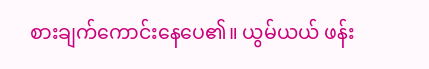စားချက်ကောင်းနေပေ၏။ ယွမ်ယယ် ဖန်း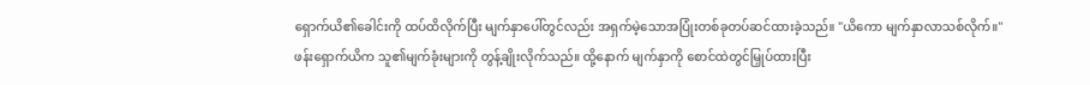ရှောက်ယိ၏ခေါင်းကို ထပ်ထိလိုက်ပြီး မျက်နှာပေါ်တွင်လည်း အရှက်မဲ့သောအပြုံးတစ်ခုတပ်ဆင်ထားခဲ့သည်။ "ယိကော မျက်နှာလာသစ်လိုက်။"
ဖန်းရှောက်ယိက သူ၏မျက်ခုံးများကို တွန့်ချိုးလိုက်သည်။ ထို့နောက် မျက်နှာကို စောင်ထဲတွင်မြှုပ်ထားပြီး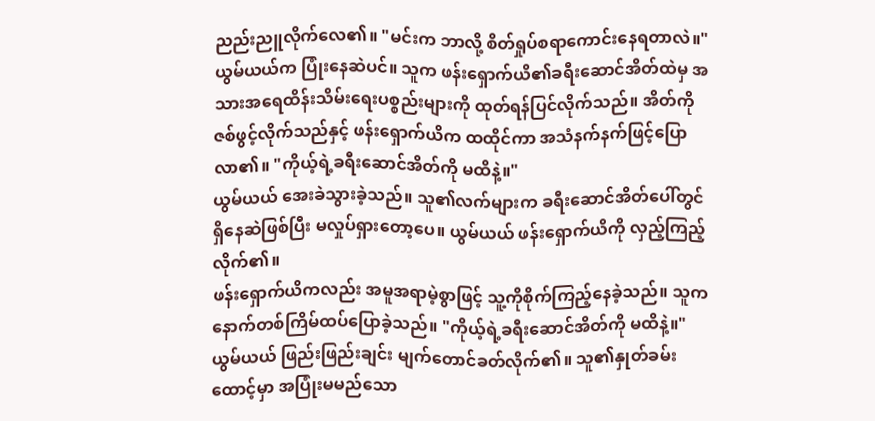ညည်းညူလိုက်လေ၏။ "မင်းက ဘာလို့ စိတ်ရှုပ်စရာကောင်းနေရတာလဲ။"
ယွမ်ယယ်က ပြုံးနေဆဲပင်။ သူက ဖန်းရှောက်ယိ၏ခရီးဆောင်အိတ်ထဲမှ အသားအရေထိန်းသိမ်းရေးပစ္စည်းများကို ထုတ်ရန်ပြင်လိုက်သည်။ အိတ်ကို ဇစ်ဖွင့်လိုက်သည်နှင့် ဖန်းရှောက်ယိက ထထိုင်ကာ အသံနက်နက်ဖြင့်ပြောလာ၏။ "ကိုယ့်ရဲ့ခရီးဆောင်အိတ်ကို မထိနဲ့။"
ယွမ်ယယ် အေးခဲသွားခဲ့သည်။ သူ၏လက်များက ခရီးဆောင်အိတ်ပေါ်တွင်ရှိနေဆဲဖြစ်ပြီး မလှုပ်ရှားတော့ပေ။ ယွမ်ယယ် ဖန်းရှောက်ယိကို လှည့်ကြည့်လိုက်၏။
ဖန်းရှောက်ယိကလည်း အမူအရာမဲ့စွာဖြင့် သူ့ကိုစိုက်ကြည့်နေခဲ့သည်။ သူက နောက်တစ်ကြိမ်ထပ်ပြောခဲ့သည်။ "ကိုယ့်ရဲ့ခရီးဆောင်အိတ်ကို မထိနဲ့။"
ယွမ်ယယ် ဖြည်းဖြည်းချင်း မျက်တောင်ခတ်လိုက်၏။ သူ၏နှုတ်ခမ်းထောင့်မှာ အပြုံးမမည်သော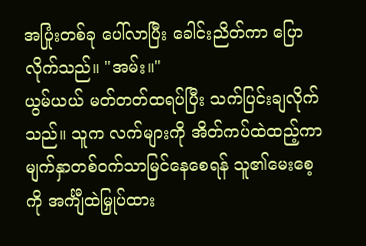အပြုံးတစ်ခု ပေါ်လာပြီး ခေါင်းညိတ်ကာ ပြောလိုက်သည်။ "အမ်း။"
ယွမ်ယယ် မတ်တတ်ထရပ်ပြီး သက်ပြင်းချလိုက်သည်။ သူက လက်များကို အိတ်ကပ်ထဲထည့်ကာ မျက်နှာတစ်ဝက်သာမြင်နေစေရန် သူ၏မေးစေ့ကို အင်္ကျီထဲမြှုပ်ထား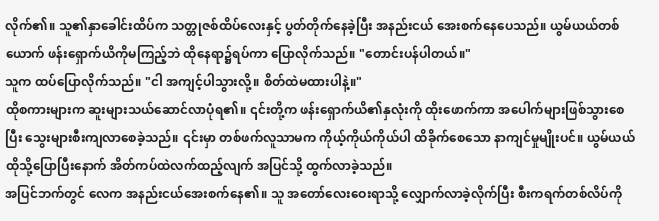လိုက်၏။ သူ၏နှာခေါင်းထိပ်က သတ္တုဇစ်ထိပ်လေးနှင့် ပွတ်တိုက်နေခဲ့ပြီး အနည်းငယ် အေးစက်နေပေသည်။ ယွမ်ယယ်တစ်ယောက် ဖန်းရှောက်ယိကိုမကြည့်ဘဲ ထိုနေရာ၌ရပ်ကာ ပြောလိုက်သည်။ "တောင်းပန်ပါတယ်။"
သူက ထပ်ပြောလိုက်သည်။ "ငါ အကျင့်ပါသွားလို့။ စိတ်ထဲမထားပါနဲ့။"
ထိုစကားများက ဆူးများသယ်ဆောင်လာပုံရ၏။ ၎င်းတို့က ဖန်းရှောက်ယိ၏နှလုံးကို ထိုးဖောက်ကာ အပေါက်များဖြစ်သွားစေပြီး သွေးများစီးကျလာစေခဲ့သည်။ ၎င်းမှာ တစ်ဖက်လူသာမက ကိုယ့်ကိုယ်ကိုယ်ပါ ထိခိုက်စေသော နာကျင်မှုမျိုးပင်။ ယွမ်ယယ် ထိုသို့ပြောပြီးနောက် အိတ်ကပ်ထဲလက်ထည့်လျက် အပြင်သို့ ထွက်လာခဲ့သည်။
အပြင်ဘက်တွင် လေက အနည်းငယ်အေးစက်နေ၏။ သူ အတော်လေးဝေးရာသို့ လျှောက်လာခဲ့လိုက်ပြီး စီးကရက်တစ်လိပ်ကို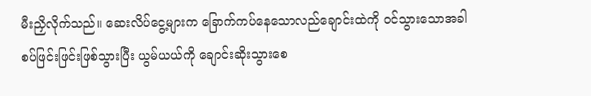မီးညှိလိုက်သည်။ ဆေးလိပ်ငွေ့များက ခြောက်ကပ်နေသောလည်ချောင်းထဲကို ဝင်သွားသောအခါ စပ်ဖြင်းဖြင်းဖြစ်သွားပြီး ယွမ်ယယ်ကို ချောင်းဆိုးသွားစေ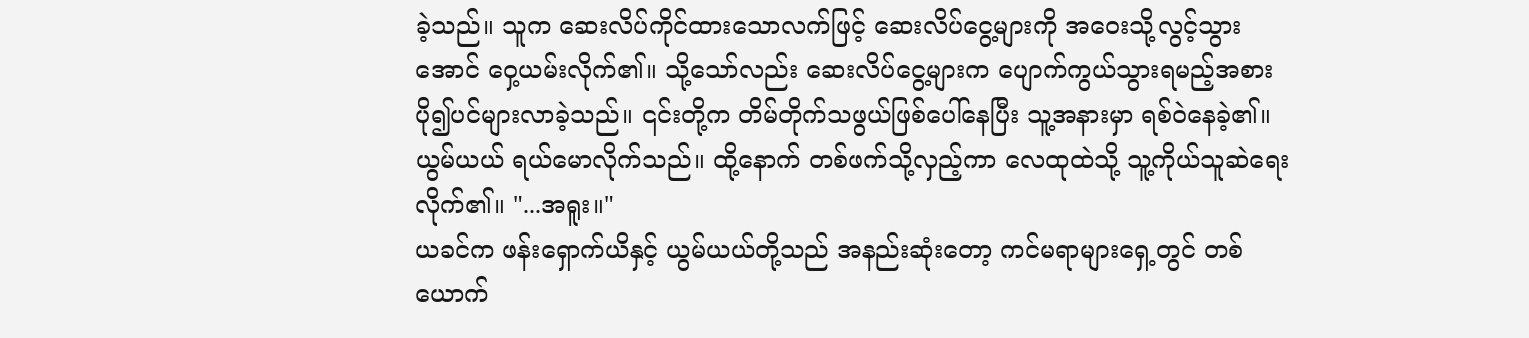ခဲ့သည်။ သူက ဆေးလိပ်ကိုင်ထားသောလက်ဖြင့် ဆေးလိပ်ငွေ့များကို အဝေးသို့လွင့်သွားအောင် ဝှေ့ယမ်းလိုက်၏။ သို့သော်လည်း ဆေးလိပ်ငွေ့များက ပျောက်ကွယ်သွားရမည့်အစား ပို၍ပင်များလာခဲ့သည်။ ၎င်းတို့က တိမ်တိုက်သဖွယ်ဖြစ်ပေါ်နေပြီး သူ့အနားမှာ ရစ်ဝဲနေခဲ့၏။
ယွမ်ယယ် ရယ်မောလိုက်သည်။ ထို့နောက် တစ်ဖက်သို့လှည့်ကာ လေထုထဲသို့ သူ့ကိုယ်သူဆဲရေးလိုက်၏။ "...အရူး။"
ယခင်က ဖန်းရှောက်ယိနှင့် ယွမ်ယယ်တို့သည် အနည်းဆုံးတော့ ကင်မရာများရှေ့တွင် တစ်ယောက်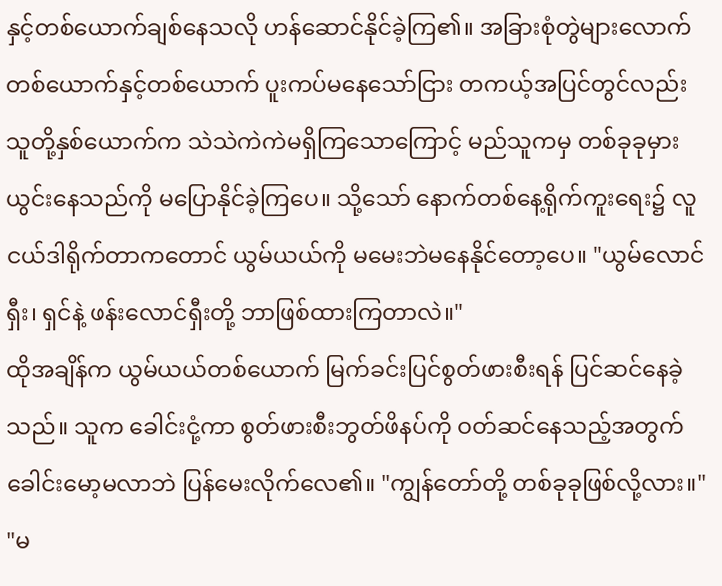နှင့်တစ်ယောက်ချစ်နေသလို ဟန်ဆောင်နိုင်ခဲ့ကြ၏။ အခြားစုံတွဲများလောက် တစ်ယောက်နှင့်တစ်ယောက် ပူးကပ်မနေသော်ငြား တကယ့်အပြင်တွင်လည်း သူတို့နှစ်ယောက်က သဲသဲကဲကဲမရှိကြသောကြောင့် မည်သူကမှ တစ်ခုခုမှားယွင်းနေသည်ကို မပြောနိုင်ခဲ့ကြပေ။ သို့သော် နောက်တစ်နေ့ရိုက်ကူးရေး၌ လူငယ်ဒါရိုက်တာကတောင် ယွမ်ယယ်ကို မမေးဘဲမနေနိုင်တော့ပေ။ "ယွမ်လောင်ရှီး၊ ရှင်နဲ့ ဖန်းလောင်ရှီးတို့ ဘာဖြစ်ထားကြတာလဲ။"
ထိုအချိန်က ယွမ်ယယ်တစ်ယောက် မြက်ခင်းပြင်စွတ်ဖားစီးရန် ပြင်ဆင်နေခဲ့သည်။ သူက ခေါင်းငုံ့ကာ စွတ်ဖားစီးဘွတ်ဖိနပ်ကို ဝတ်ဆင်နေသည့်အတွက် ခေါင်းမော့မလာဘဲ ပြန်မေးလိုက်လေ၏။ "ကျွန်တော်တို့ တစ်ခုခုဖြစ်လို့လား။"
"မ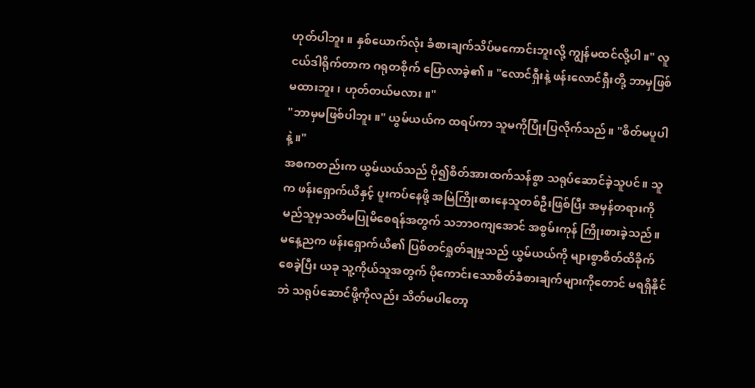ဟုတ်ပါဘူး။ နှစ်ယောက်လုံး ခံစားချက်သိပ်မကောင်းဘူးလို့ ကျွန်မထင်လို့ပါ။" လူငယ်ဒါရိုက်တာက ဂရုတစိုက် ပြောလာခဲ့၏။ "လောင်ရှီးနဲ့ ဖန်းလောင်ရှီးတို့ ဘာမှဖြစ်မထားဘူး၊ ဟုတ်တယ်မလား။"
"ဘာမှမဖြစ်ပါဘူး။" ယွမ်ယယ်က ထရပ်ကာ သူမကိုပြုံးပြလိုက်သည်။ "စိတ်မပူပါနဲ့။"
အစကတည်းက ယွမ်ယယ်သည် ပို၍စိတ်အားထက်သန်စွာ သရုပ်ဆောင်ခဲ့သူပင်။ သူက ဖန်းရှောက်ယိနှင့် ပူးကပ်နေဖို့ အမြဲကြိုးစားနေသူတစ်ဦးဖြစ်ပြီး အမှန်တရားကို မည်သူမှသတိမပြုမိစေရန်အတွက် သဘာဝကျအောင် အစွမ်းကုန် ကြိုးစားခဲ့သည်။ မနေ့ညက ဖန်းရှောက်ယိ၏ ပြစ်တင်ရှုတ်ချမှုသည် ယွမ်ယယ်ကို များစွာစိတ်ထိခိုက်စေခဲ့ပြီး ယခု သူ့ကိုယ်သူအတွက် ပိုကောင်းသောစိတ်ခံစားချက်များကိုတောင် မရရှိနိုင်ဘဲ သရုပ်ဆောင်ဖို့ကိုလည်း သိတ်မပါတော့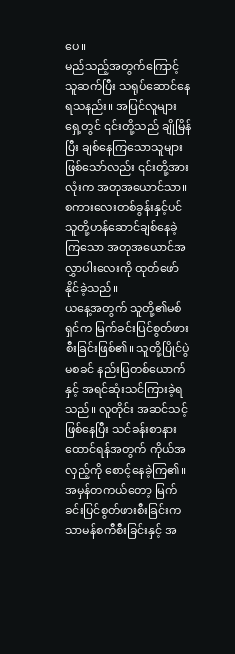ပေ။
မည်သည့်အတွက်ကြောင့် သူဆက်ပြီး သရုပ်ဆောင်နေရသနည်း။ အပြင်လူများရှေ့တွင် ၎င်းတို့သည် ချိုမြိန်ပြီး ချစ်နေကြသောသူများဖြစ်သော်လည်း ၎င်းတို့အားလုံးက အတုအယောင်သာ။ စကားလေးတစ်ခွန်းနှင့်ပင် သူတို့ဟန်ဆောင်ချစ်နေခဲ့ကြသော အတုအယောင်အလွှာပါးလေးကို ထုတ်ဖော်နိုင်ခဲ့သည်။
ယနေ့အတွက် သူတို့၏မစ်ရှင်က မြက်ခင်းပြင်စွတ်ဖားစီးခြင်းဖြစ်၏။ သူတို့ပြိုင်ပွဲမစခင် နည်းပြတစ်ယောက်နှင့် အရင်ဆုံးသင်ကြားခဲ့ရသည်။ လူတိုင်း အဆင်သင့်ဖြစ်နေပြီး သင်ခန်းစာနားထောင်ရန်အတွက် ကိုယ်အလှည့်ကို စောင့်နေခဲ့ကြ၏။
အမှန်တကယ်တော့ မြက်ခင်းပြင်စွတ်ဖားစီးခြင်းက သာမန်စကီစီးခြင်းနှင့် အ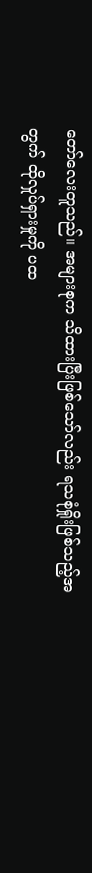တော်လေးတူသည်။ အများစုက သိထားပြီးဖြစ်သော်လည်း ရသစုံရှိုးဖြစ်သည့်အတွက် ထိုလှုပ်ရှားမှုကို ပထ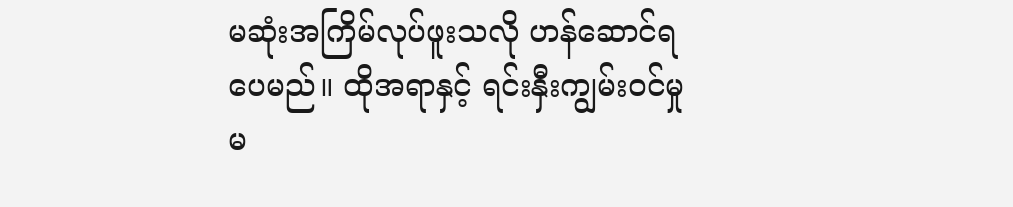မဆုံးအကြိမ်လုပ်ဖူးသလို ဟန်ဆောင်ရပေမည်။ ထိုအရာနှင့် ရင်းနှီးကျွမ်းဝင်မှုမ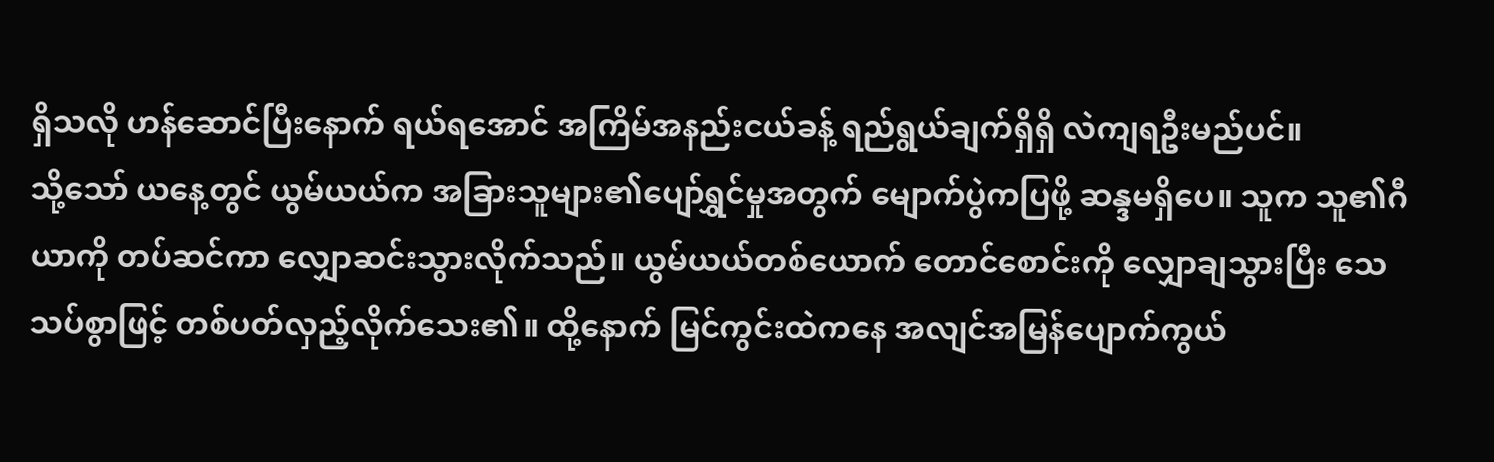ရှိသလို ဟန်ဆောင်ပြီးနောက် ရယ်ရအောင် အကြိမ်အနည်းငယ်ခန့် ရည်ရွယ်ချက်ရှိရှိ လဲကျရဦးမည်ပင်။
သို့သော် ယနေ့တွင် ယွမ်ယယ်က အခြားသူများ၏ပျော်ရွှင်မှုအတွက် မျောက်ပွဲကပြဖို့ ဆန္ဒမရှိပေ။ သူက သူ၏ဂီယာကို တပ်ဆင်ကာ လျှောဆင်းသွားလိုက်သည်။ ယွမ်ယယ်တစ်ယောက် တောင်စောင်းကို လျှောချသွားပြီး သေသပ်စွာဖြင့် တစ်ပတ်လှည့်လိုက်သေး၏။ ထို့နောက် မြင်ကွင်းထဲကနေ အလျင်အမြန်ပျောက်ကွယ်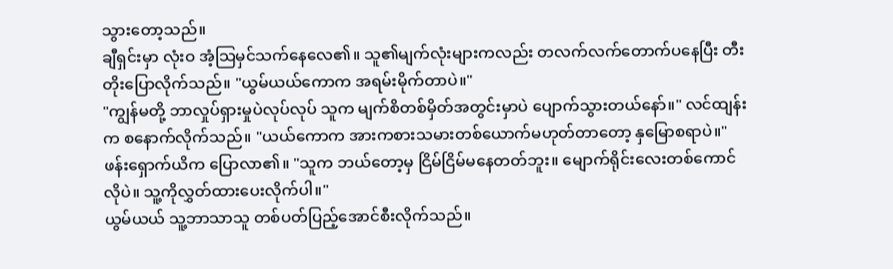သွားတော့သည်။
ချီရှင်းမှာ လုံးဝ အံ့သြမှင်သက်နေလေ၏။ သူ၏မျက်လုံးများကလည်း တလက်လက်တောက်ပနေပြီး တီးတိုးပြောလိုက်သည်။ "ယွမ်ယယ်ကောက အရမ်းမိုက်တာပဲ။"
"ကျွန်မတို့ ဘာလှုပ်ရှားမှုပဲလုပ်လုပ် သူက မျက်စိတစ်မှိတ်အတွင်းမှာပဲ ပျောက်သွားတယ်နော်။" လင်ထျန်းက စနောက်လိုက်သည်။ "ယယ်ကောက အားကစားသမားတစ်ယောက်မဟုတ်တာတော့ နှမြောစရာပဲ။"
ဖန်းရှောက်ယိက ပြောလာ၏။ "သူက ဘယ်တော့မှ ငြိမ်ငြိမ်မနေတတ်ဘူး။ မျောက်ရိုင်းလေးတစ်ကောင်လိုပဲ။ သူ့ကိုလွှတ်ထားပေးလိုက်ပါ။"
ယွမ်ယယ် သူ့ဘာသာသူ တစ်ပတ်ပြည့်အောင်စီးလိုက်သည်။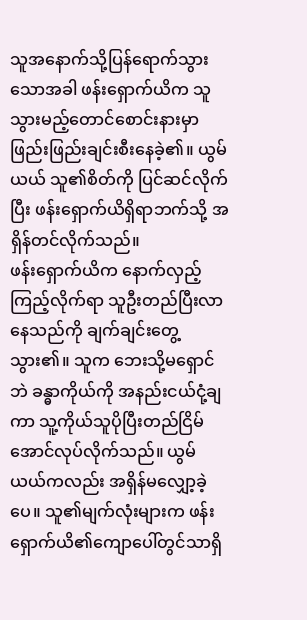သူအနောက်သို့ပြန်ရောက်သွားသောအခါ ဖန်းရှောက်ယိက သူသွားမည့်တောင်စောင်းနားမှာ ဖြည်းဖြည်းချင်းစီးနေခဲ့၏။ ယွမ်ယယ် သူ၏စိတ်ကို ပြင်ဆင်လိုက်ပြီး ဖန်းရှောက်ယိရှိရာဘက်သို့ အရှိန်တင်လိုက်သည်။
ဖန်းရှောက်ယိက နောက်လှည့်ကြည့်လိုက်ရာ သူဦးတည်ပြီးလာနေသည်ကို ချက်ချင်းတွေ့သွား၏။ သူက ဘေးသို့မရှောင်ဘဲ ခန္ဓာကိုယ်ကို အနည်းငယ်ငုံ့ချကာ သူ့ကိုယ်သူပိုပြီးတည်ငြိမ်အောင်လုပ်လိုက်သည်။ ယွမ်ယယ်ကလည်း အရှိန်မလျှော့ခဲ့ပေ။ သူ၏မျက်လုံးများက ဖန်းရှောက်ယိ၏ကျောပေါ်တွင်သာရှိ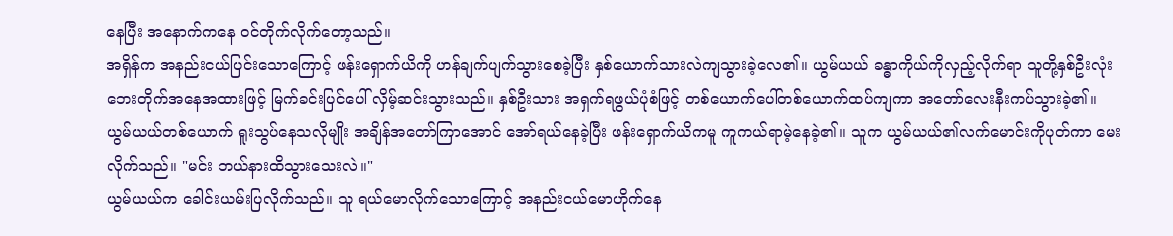နေပြီး အနောက်ကနေ ဝင်တိုက်လိုက်တော့သည်။
အရှိန်က အနည်းငယ်ပြင်းသောကြောင့် ဖန်းရှောက်ယိကို ဟန်ချက်ပျက်သွားစေခဲ့ပြီး နှစ်ယောက်သားလဲကျသွားခဲ့လေ၏။ ယွမ်ယယ် ခန္ဓာကိုယ်ကိုလှည့်လိုက်ရာ သူတို့နှစ်ဦးလုံး ဘေးတိုက်အနေအထားဖြင့် မြက်ခင်းပြင်ပေါ် လှိမ့်ဆင်းသွားသည်။ နှစ်ဦးသား အရှက်ရဖွယ်ပုံစံဖြင့် တစ်ယောက်ပေါ်တစ်ယောက်ထပ်ကျကာ အတော်လေးနီးကပ်သွားခဲ့၏။
ယွမ်ယယ်တစ်ယောက် ရူးသွပ်နေသလိုမျိုး အချိန်အတော်ကြာအောင် အော်ရယ်နေခဲ့ပြီး ဖန်းရှောက်ယိကမူ ကူကယ်ရာမဲ့နေခဲ့၏။ သူက ယွမ်ယယ်၏လက်မောင်းကိုပုတ်ကာ မေးလိုက်သည်။ "မင်း ဘယ်နားထိသွားသေးလဲ။"
ယွမ်ယယ်က ခေါင်းယမ်းပြလိုက်သည်။ သူ ရယ်မောလိုက်သောကြောင့် အနည်းငယ်မောဟိုက်နေ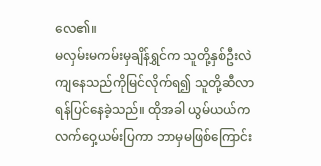လေ၏။
မလှမ်းမကမ်းမှချိန်ရွှင်က သူတို့နှစ်ဦးလဲကျနေသည်ကိုမြင်လိုက်ရ၍ သူတို့ဆီလာရန်ပြင်နေခဲ့သည်။ ထိုအခါ ယွမ်ယယ်က လက်ဝှေ့ယမ်းပြကာ ဘာမှမဖြစ်ကြောင်း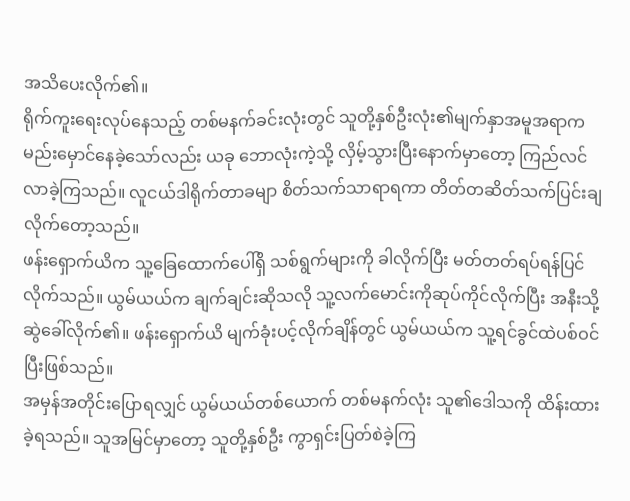အသိပေးလိုက်၏။
ရိုက်ကူးရေးလုပ်နေသည့် တစ်မနက်ခင်းလုံးတွင် သူတို့နှစ်ဦးလုံး၏မျက်နှာအမူအရာက မည်းမှောင်နေခဲ့သော်လည်း ယခု ဘောလုံးကဲ့သို့ လှိမ့်သွားပြီးနောက်မှာတော့ ကြည်လင်လာခဲ့ကြသည်။ လူငယ်ဒါရိုက်တာခမျာ စိတ်သက်သာရာရကာ တိတ်တဆိတ်သက်ပြင်းချလိုက်တော့သည်။
ဖန်းရှောက်ယိက သူ့ခြေထောက်ပေါ်ရှိ သစ်ရွက်များကို ခါလိုက်ပြီး မတ်တတ်ရပ်ရန်ပြင်လိုက်သည်။ ယွမ်ယယ်က ချက်ချင်းဆိုသလို သူ့လက်မောင်းကိုဆုပ်ကိုင်လိုက်ပြီး အနီးသို့ဆွဲခေါ်လိုက်၏။ ဖန်းရှောက်ယိ မျက်ခုံးပင့်လိုက်ချိန်တွင် ယွမ်ယယ်က သူ့ရင်ခွင်ထဲပစ်ဝင်ပြီးဖြစ်သည်။
အမှန်အတိုင်းပြောရလျှင် ယွမ်ယယ်တစ်ယောက် တစ်မနက်လုံး သူ၏ဒေါသကို ထိန်းထားခဲ့ရသည်။ သူအမြင်မှာတော့ သူတို့နှစ်ဦး ကွာရှင်းပြတ်စဲခဲ့ကြ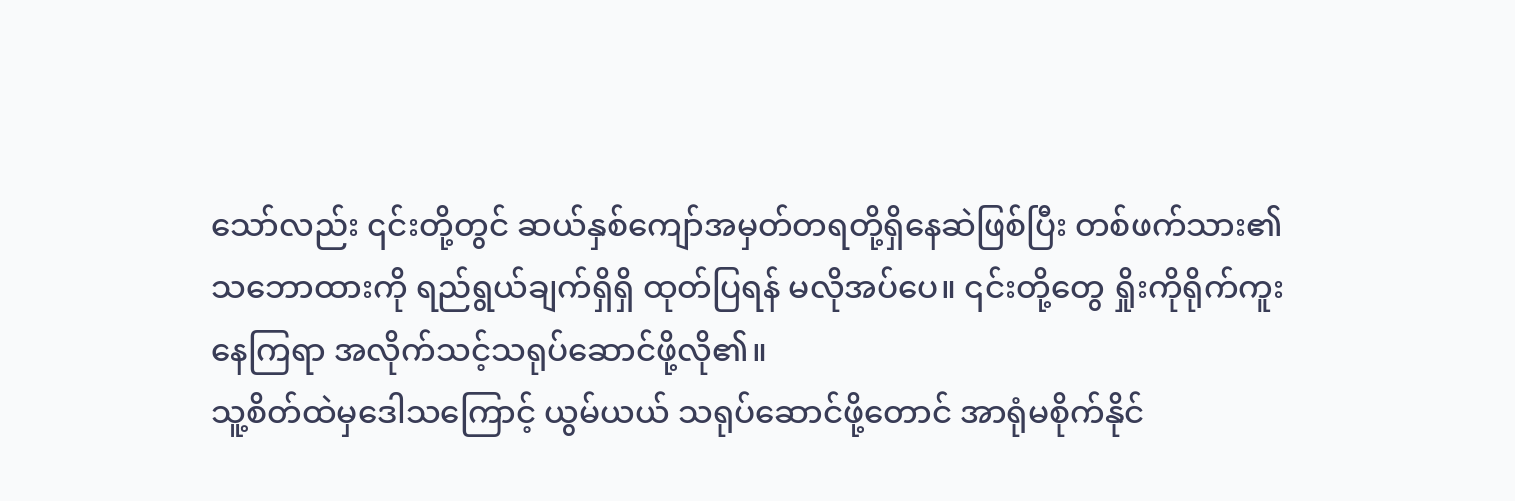သော်လည်း ၎င်းတို့တွင် ဆယ်နှစ်ကျော်အမှတ်တရတို့ရှိနေဆဲဖြစ်ပြီး တစ်ဖက်သား၏သဘောထားကို ရည်ရွယ်ချက်ရှိရှိ ထုတ်ပြရန် မလိုအပ်ပေ။ ၎င်းတို့တွေ ရှိုးကိုရိုက်ကူးနေကြရာ အလိုက်သင့်သရုပ်ဆောင်ဖို့လို၏။
သူ့စိတ်ထဲမှဒေါသကြောင့် ယွမ်ယယ် သရုပ်ဆောင်ဖို့တောင် အာရုံမစိုက်နိုင်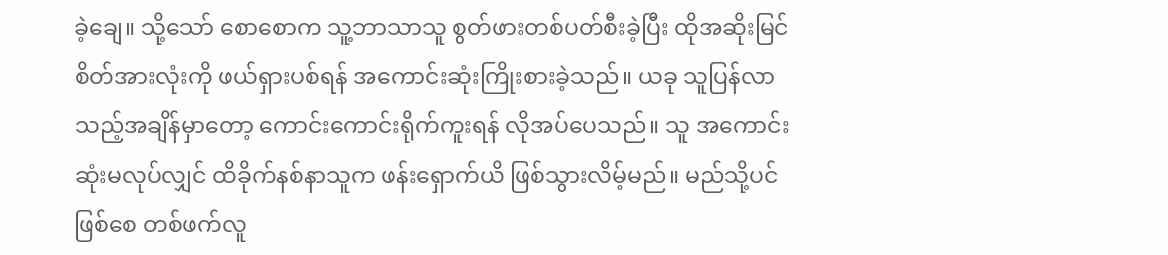ခဲ့ချေ။ သို့သော် စောစောက သူ့ဘာသာသူ စွတ်ဖားတစ်ပတ်စီးခဲ့ပြီး ထိုအဆိုးမြင်စိတ်အားလုံးကို ဖယ်ရှားပစ်ရန် အကောင်းဆုံးကြိုးစားခဲ့သည်။ ယခု သူပြန်လာသည့်အချိန်မှာတော့ ကောင်းကောင်းရိုက်ကူးရန် လိုအပ်ပေသည်။ သူ အကောင်းဆုံးမလုပ်လျှင် ထိခိုက်နစ်နာသူက ဖန်းရှောက်ယိ ဖြစ်သွားလိမ့်မည်။ မည်သို့ပင်ဖြစ်စေ တစ်ဖက်လူ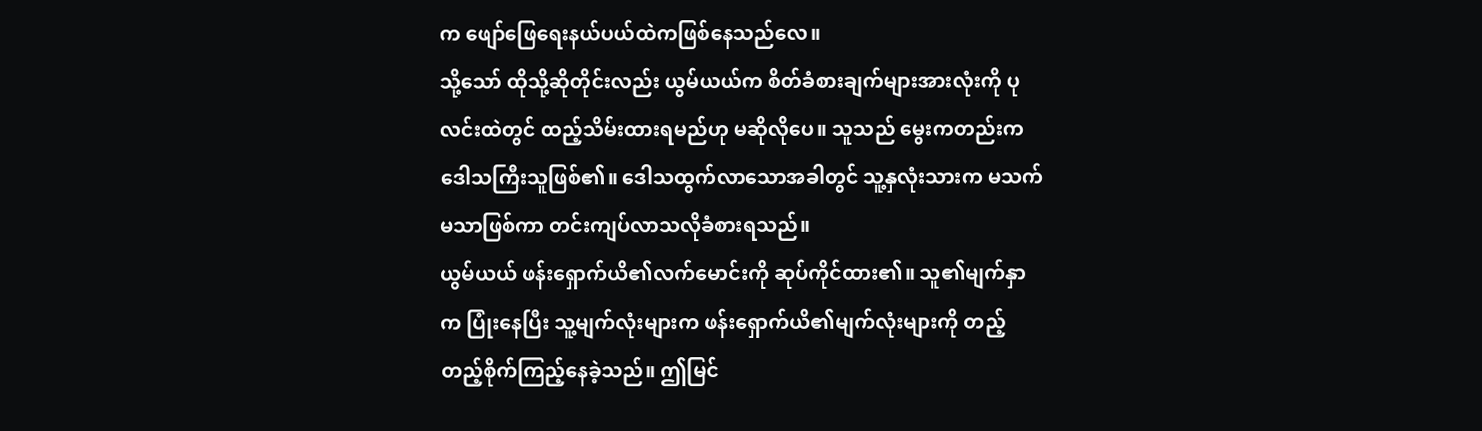က ဖျော်ဖြေရေးနယ်ပယ်ထဲကဖြစ်နေသည်လေ။
သို့သော် ထိုသို့ဆိုတိုင်းလည်း ယွမ်ယယ်က စိတ်ခံစားချက်များအားလုံးကို ပုလင်းထဲတွင် ထည့်သိမ်းထားရမည်ဟု မဆိုလိုပေ။ သူသည် မွေးကတည်းက ဒေါသကြီးသူဖြစ်၏။ ဒေါသထွက်လာသောအခါတွင် သူ့နှလုံးသားက မသက်မသာဖြစ်ကာ တင်းကျပ်လာသလိုခံစားရသည်။
ယွမ်ယယ် ဖန်းရှောက်ယိ၏လက်မောင်းကို ဆုပ်ကိုင်ထား၏။ သူ၏မျက်နှာက ပြုံးနေပြီး သူ့မျက်လုံးများက ဖန်းရှောက်ယိ၏မျက်လုံးများကို တည့်တည့်စိုက်ကြည့်နေခဲ့သည်။ ဤမြင်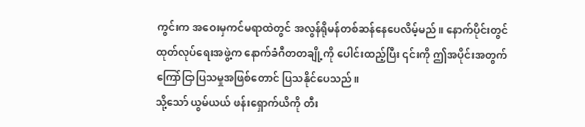ကွင်းက အဝေးမှကင်မရာထဲတွင် အလွန်ရိုမန်တစ်ဆန်နေပေလိမ့်မည်။ နောက်ပိုင်းတွင် ထုတ်လုပ်ရေးအဖွဲ့က နောက်ခံဂီတတချို့ကို ပေါင်းထည့်ပြီး ၎င်းကို ဤအပိုင်းအတွက် ကြော်ငြာပြသမှုအဖြစ်တောင် ပြသနိုင်ပေသည်။
သို့သော် ယွမ်ယယ် ဖန်းရှောက်ယိကို တီး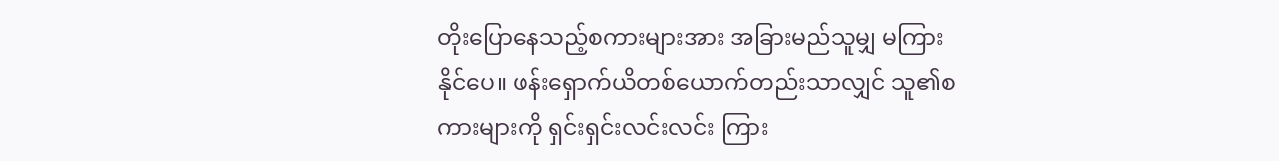တိုးပြောနေသည့်စကားများအား အခြားမည်သူမျှ မကြားနိုင်ပေ။ ဖန်းရှောက်ယိတစ်ယောက်တည်းသာလျှင် သူ၏စကားများကို ရှင်းရှင်းလင်းလင်း ကြား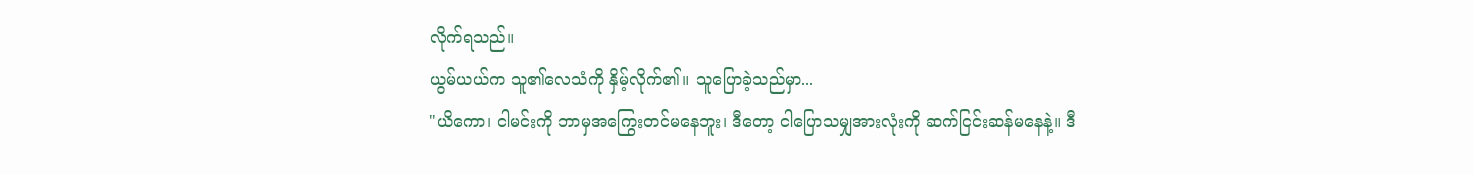လိုက်ရသည်။
ယွမ်ယယ်က သူ၏လေသံကို နှိမ့်လိုက်၏။ သူပြောခဲ့သည်မှာ...
"ယိကော၊ ငါမင်းကို ဘာမှအကြွေးတင်မနေဘူး၊ ဒီတော့ ငါပြောသမျှအားလုံးကို ဆက်ငြင်းဆန်မနေနဲ့။ ဒီ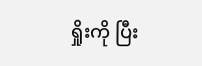ရှိုးကို ပြီး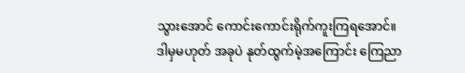သွားအောင် ကောင်းကောင်းရိုက်ကူးကြရအောင်။ ဒါမှမဟုတ် အခုပဲ နုတ်ထွက်မဲ့အကြောင်း ကြေညာ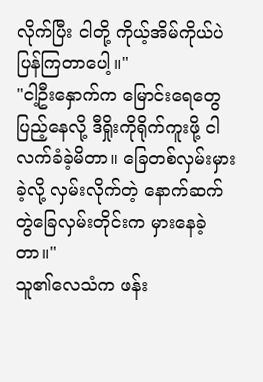လိုက်ပြီး ငါတို့ ကိုယ့်အိမ်ကိုယ်ပဲ ပြန်ကြတာပေါ့။"
"ငါ့ဦးနှောက်က မြောင်းရေတွေပြည့်နေလို့ ဒီရှိုးကိုရိုက်ကူးဖို့ ငါလက်ခံခဲ့မိတာ။ ခြေတစ်လှမ်းမှားခဲ့လို့ လှမ်းလိုက်တဲ့ နောက်ဆက်တွဲခြေလှမ်းတိုင်းက မှားနေခဲ့တာ။"
သူ၏လေသံက ဖန်း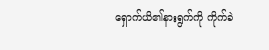ရှောက်ယိ၏နားရွက်ကို ကိုက်ခဲ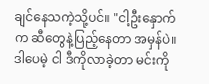ချင်နေသကဲ့သို့ပင်။ "ငါ့ဦးနှောက်က ဆီတွေနဲ့ပြည့်နေတာ အမှန်ပဲ။ ဒါပေမဲ့ ငါ ဒီကိုလာခဲ့တာ မင်းကို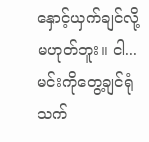နှောင့်ယှက်ချင်လို့မဟုတ်ဘူး။ ငါ... မင်းကိုတွေ့ချင်ရုံသက်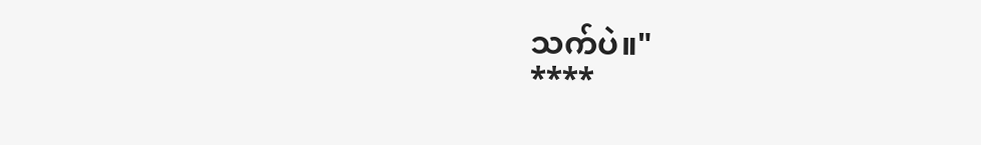သက်ပဲ။"
****